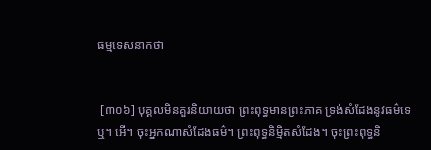ធម្មទេសនាកថា


 [៣០៦] បុគ្គលមិនគួរនិយាយថា ព្រះពុទ្ធមានព្រះភាគ ទ្រង់សំដែងនូវធម៌ទេឬ។ អើ។ ចុះអ្នកណាសំដែងធម៌។ ព្រះពុទ្ធនិម្មិតសំដែង។ ចុះព្រះពុទ្ធនិ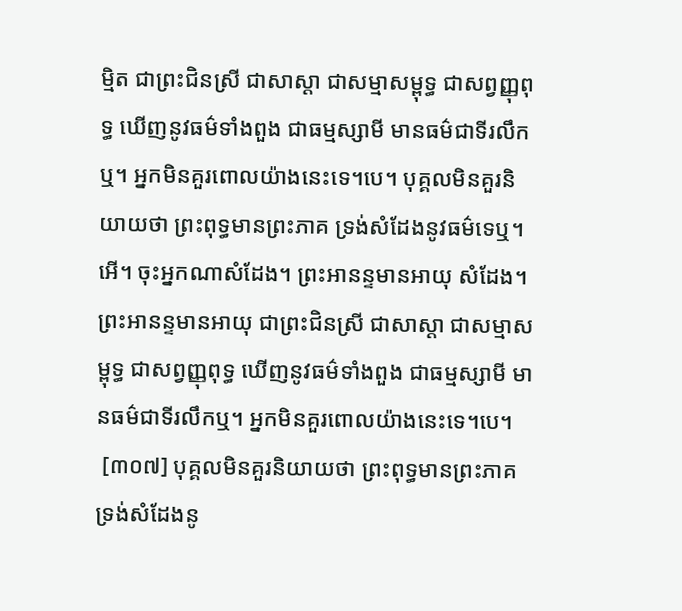ម្មិត ជាព្រះជិនស្រី ជាសាស្តា ជាសម្មាសម្ពុទ្ធ ជាសព្វញ្ញុពុទ្ធ ឃើញនូវធម៌ទាំងពួង ជាធម្មស្សាមី មានធម៌ជាទីរលឹកឬ។ អ្នកមិនគួរពោលយ៉ាងនេះទេ។បេ។ បុគ្គលមិនគួរនិយាយថា ព្រះពុទ្ធមានព្រះភាគ ទ្រង់សំដែងនូវធម៌ទេឬ។ អើ។ ចុះអ្នកណាសំដែង។ ព្រះអានន្ទមានអាយុ សំដែង។ ព្រះអានន្ទមានអាយុ ជាព្រះជិនស្រី ជាសាស្តា ជាសម្មាសម្ពុទ្ធ ជាសព្វញ្ញុពុទ្ធ ឃើញនូវធម៌ទាំងពួង ជាធម្មស្សាមី មានធម៌ជាទីរលឹកឬ។ អ្នកមិនគួរពោលយ៉ាងនេះទេ។បេ។
 [៣០៧] បុគ្គលមិនគួរនិយាយថា ព្រះពុទ្ធមានព្រះភាគ ទ្រង់សំដែងនូ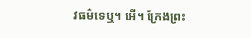វធម៌ទេឬ។ អើ។ ក្រែងព្រះ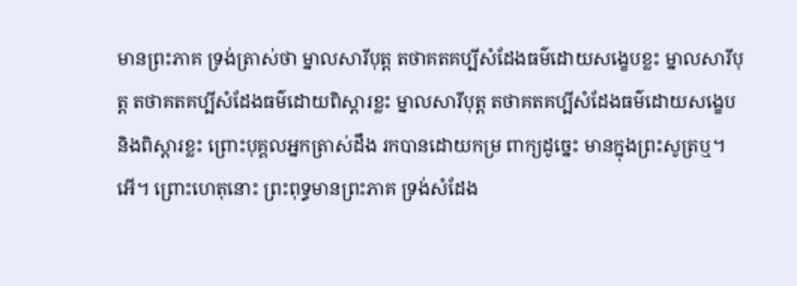មានព្រះភាគ ទ្រង់ត្រាស់ថា ម្នាលសារីបុត្ត តថាគតគប្បីសំដែងធម៌ដោយសង្ខេបខ្លះ ម្នាលសារីបុត្ត តថាគតគប្បីសំដែងធម៌ដោយពិស្តារខ្លះ ម្នាលសារីបុត្ត តថាគតគប្បីសំដែងធម៌ដោយសង្ខេប និងពិស្តារខ្លះ ព្រោះបុគ្គលអ្នកត្រាស់ដឹង រកបានដោយកម្រ ពាក្យដូច្នេះ មានក្នុងព្រះសូត្រឬ។ អើ។ ព្រោះហេតុនោះ ព្រះពុទ្ធមានព្រះភាគ ទ្រង់សំដែង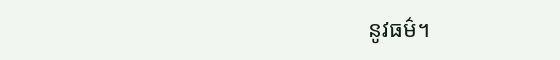នូវធម៌។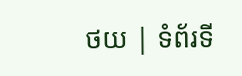ថយ | ទំព័រទី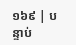១៦៩ | បន្ទាប់